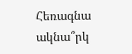Հեռագնա ակնա՞րկ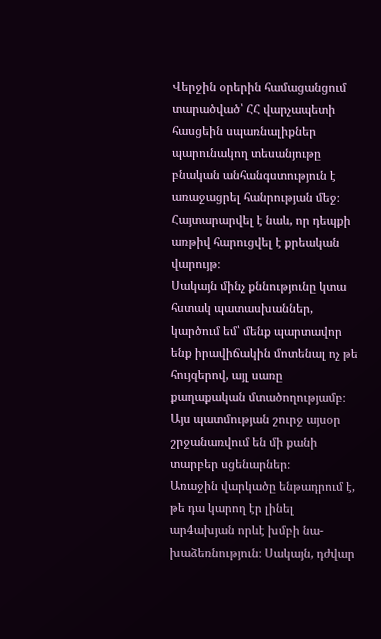Վերջին օրերին համացանցում տարածված՝ ՀՀ վարչապետի հասցեին սպառնալիքներ պարունակող տեսանյութը բնական անհանգստություն է առաջացրել հանրության մեջ։ Հայտարարվել է նաև, որ դեպքի առթիվ հարուցվել է քրեական վարույթ։
Սակայն մինչ քննությունը կտա հստակ պատասխաններ, կարծում եմ՝ մենք պարտավոր ենք իրավիճակին մոտենալ ոչ թե հույզերով, այլ սառը քաղաքական մտածողությամբ։
Այս պատմության շուրջ այսօր շրջանառվում են մի քանի տարբեր սցենարներ։
Առաջին վարկածը ենթադրում է, թե դա կարող էր լինել ար4ախյան որևէ խմբի նա-խաձեռնություն։ Սակայն, դժվար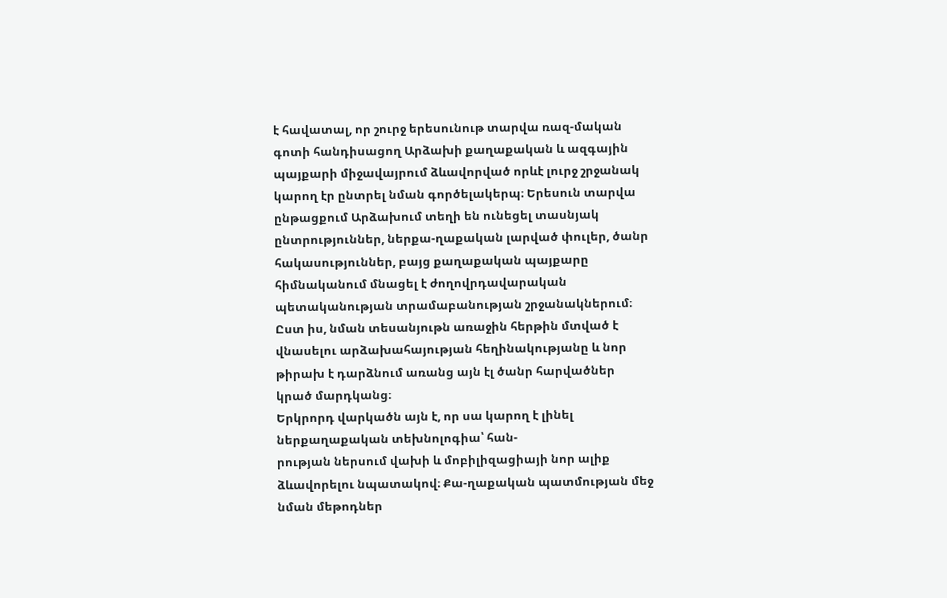է հավատալ, որ շուրջ երեսունութ տարվա ռազ-մական գոտի հանդիսացող Արձախի քաղաքական և ազգային պայքարի միջավայրում ձևավորված որևէ լուրջ շրջանակ կարող էր ընտրել նման գործելակերպ։ Երեսուն տարվա ընթացքում Արձախում տեղի են ունեցել տասնյակ ընտրություններ, ներքա-ղաքական լարված փուլեր, ծանր հակասություններ, բայց քաղաքական պայքարը հիմնականում մնացել է ժողովրդավարական պետականության տրամաբանության շրջանակներում։
Ըստ իս, նման տեսանյութն առաջին հերթին մտված է վնասելու արձախահայության հեղինակությանը և նոր թիրախ է դարձնում առանց այն էլ ծանր հարվածներ կրած մարդկանց։
Երկրորդ վարկածն այն է, որ սա կարող է լինել ներքաղաքական տեխնոլոգիա՝ հան-
րության ներսում վախի և մոբիլիզացիայի նոր ալիք ձևավորելու նպատակով։ Քա-ղաքական պատմության մեջ նման մեթոդներ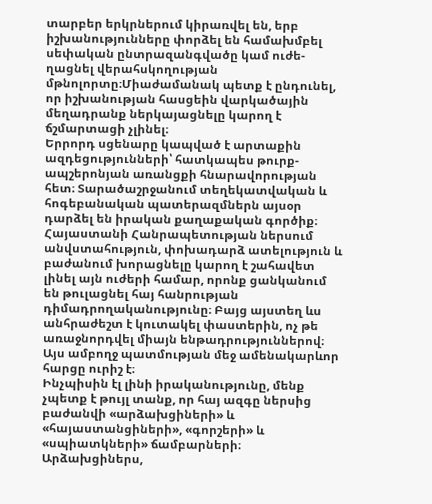տարբեր երկրներում կիրառվել են, երբ իշխանությունները փորձել են համախմբել սեփական ընտրազանգվածը կամ ուժե-ղացնել վերահսկողության մթնոլորտը։Միաժամանակ պետք է ընդունել, որ իշխանության հասցեին վարկածային մեղադրանք ներկայացնելը կարող է ճշմարտացի չլինել։
Երրորդ սցենարը կապված է արտաքին ազդեցությունների՝ հատկապես թուրք-ապշերոնյան առանցքի հնարավորության հետ։ Տարածաշրջանում տեղեկատվական և հոգեբանական պատերազմներն այսօր դարձել են իրական քաղաքական գործիք։ Հայաստանի Հանրապետության ներսում անվստահություն, փոխադարձ ատելություն և բաժանում խորացնելը կարող է շահավետ լինել այն ուժերի համար, որոնք ցանկանում են թուլացնել հայ հանրության դիմադրողականությունը։ Բայց այստեղ ևս անհրաժեշտ է կուտակել փաստերին, ոչ թե առաջնորդվել միայն ենթադրություններով։
Այս ամբողջ պատմության մեջ ամենակարևոր հարցը ուրիշ է։
Ինչպիսին էլ լինի իրականությունը, մենք չպետք է թույլ տանք, որ հայ ազգը ներսից բաժանվի «արձախցիների» և «հայաստանցիների», «գորշերի» և «սպիատկների» ճամբարների։
Արձախցիներս,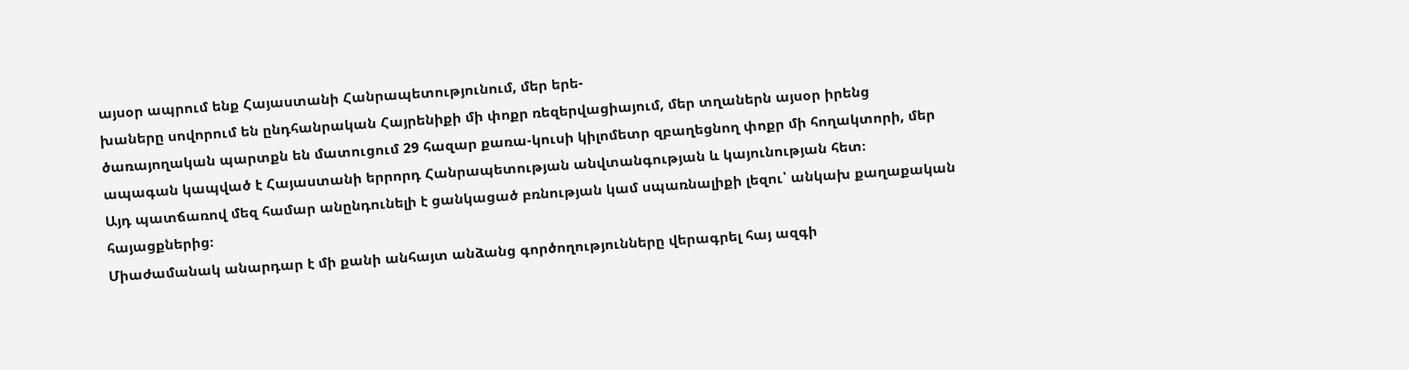այսօր ապրում ենք Հայաստանի Հանրապետությունում, մեր երե-
խաները սովորում են ընդհանրական Հայրենիքի մի փոքր ռեզերվացիայում, մեր տղաներն այսօր իրենց ծառայողական պարտքն են մատուցում 29 հազար քառա-կուսի կիլոմետր զբաղեցնող փոքր մի հողակտորի, մեր ապագան կապված է Հայաստանի երրորդ Հանրապետության անվտանգության և կայունության հետ։
Այդ պատճառով մեզ համար անընդունելի է ցանկացած բռնության կամ սպառնալիքի լեզու՝ անկախ քաղաքական հայացքներից։
Միաժամանակ անարդար է մի քանի անհայտ անձանց գործողությունները վերագրել հայ ազգի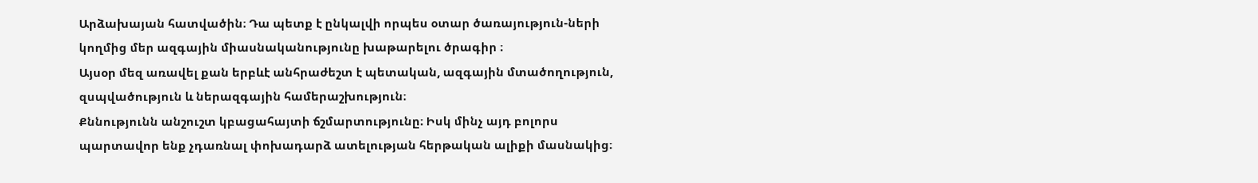Արձախայան հատվածին։ Դա պետք է ընկալվի որպես օտար ծառայություն-ների կողմից մեր ազգային միասնականությունը խաթարելու ծրագիր ։
Այսօր մեզ առավել քան երբևէ անհրաժեշտ է պետական, ազգային մտածողություն, զսպվածություն և ներազգային համերաշխություն։
Քննությունն անշուշտ կբացահայտի ճշմարտությունը։ Իսկ մինչ այդ բոլորս պարտավոր ենք չդառնալ փոխադարձ ատելության հերթական ալիքի մասնակից։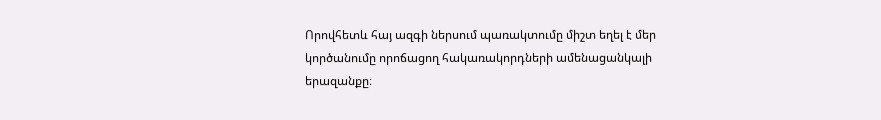Որովհետև հայ ազգի ներսում պառակտումը միշտ եղել է մեր կործանումը որոճացող հակառակորդների ամենացանկալի երազանքը։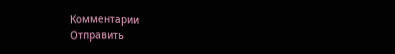Комментарии
Отправить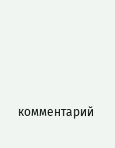комментарий